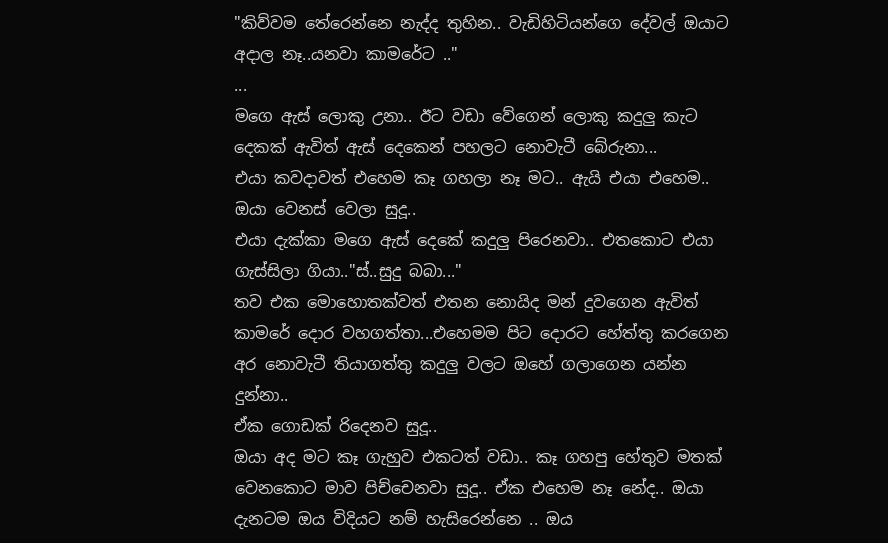"කිව්වම තේරෙන්නෙ නැද්ද තුහින.. වැඩිහිටියන්ගෙ දේවල් ඔයාට අදාල නෑ..යනවා කාමරේට .."
...
මගෙ ඇස් ලොකු උනා.. ඊට වඩා වේගෙන් ලොකු කදුලු කැට දෙකක් ඇවිත් ඇස් දෙකෙන් පහලට නොවැටී බේරුනා...
එයා කවදාවත් එහෙම කෑ ගහලා නෑ මට.. ඇයි එයා එහෙම.. ඔයා වෙනස් වෙලා සුදූ..
එයා දැක්කා මගෙ ඇස් දෙකේ කදුලු පිරෙනවා.. එතකොට එයා ගැස්සිලා ගියා.."ස්..සුදු බබා..."
තව එක මොහොතක්වත් එතන නොයිද මන් දුවගෙන ඇවිත් කාමරේ දොර වහගත්තා...එහෙමම පිට දොරට හේත්තු කරගෙන අර නොවැටී තියාගත්තු කදුලු වලට ඔහේ ගලාගෙන යන්න දුන්නා..
ඒක ගොඩක් රිදෙනව සුදූ..
ඔයා අද මට කෑ ගැහුව එකටත් වඩා.. කෑ ගහපු හේතුව මතක් වෙනකොට මාව පිච්චෙනවා සුදූ.. ඒක එහෙම නෑ නේද.. ඔයා දැනටම ඔය විදියට නම් හැසිරෙන්නෙ .. ඔය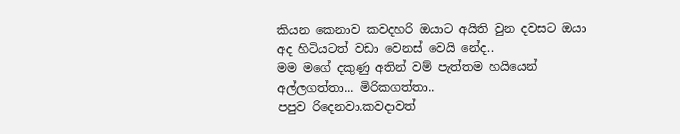කියන කෙනාව කවදහරි ඔයාට අයිති වුන දවසට ඔයා අද හිටියටත් වඩා වෙනස් වෙයි නේද..
මම මගේ දකුණු අතින් වම් පැත්තම හයියෙන් අල්ලගත්තා... මිරිකගත්තා..
පපුව රිදෙනවා.කවදාවත්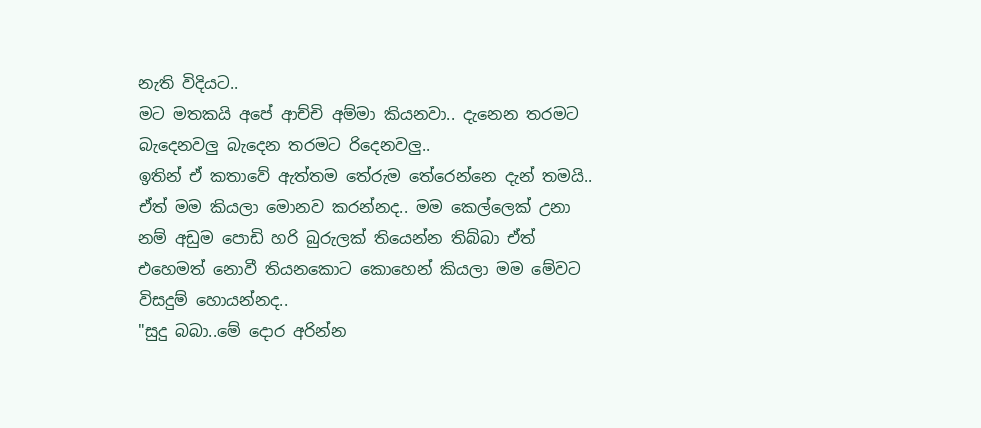නැති විදියට..
මට මතකයි අපේ ආච්චි අම්මා කියනවා.. දැනෙන තරමට බැදෙනවලු බැදෙන තරමට රිදෙනවලු..
ඉතින් ඒ කතාවේ ඇත්තම තේරුම තේරෙන්නෙ දැන් තමයි.. ඒත් මම කියලා මොනව කරන්නද.. මම කෙල්ලෙක් උනා නම් අඩුම පොඩි හරි බුරුලක් තියෙන්න තිබ්බා ඒත් එහෙමත් නොවී තියනකොට කොහෙන් කියලා මම මේවට විසදුම් හොයන්නද..
"සුදු බබා..මේ දොර අරින්න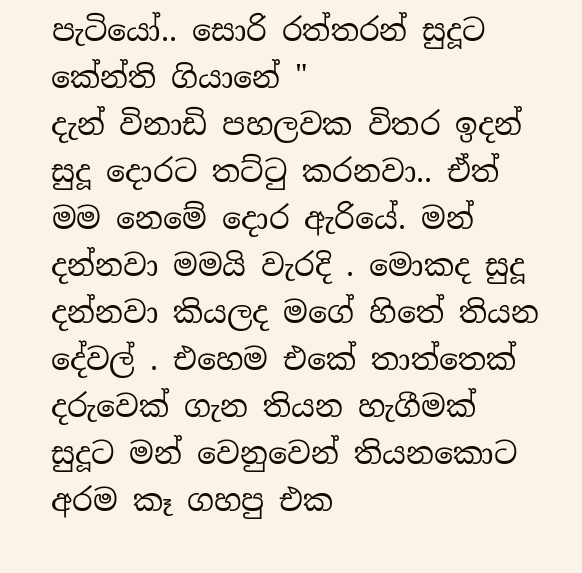පැටියෝ.. සොරි රත්තරන් සුදූට කේන්ති ගියානේ "
දැන් විනාඩි පහලවක විතර ඉදන් සුදූ දොරට තට්ටු කරනවා.. ඒත් මම නෙමේ දොර ඇරියේ. මන් දන්නවා මමයි වැරදි . මොකද සුදූ දන්නවා කියලද මගේ හිතේ තියන දේවල් . එහෙම එකේ තාත්තෙක් දරුවෙක් ගැන තියන හැගීමක් සුදූට මන් වෙනුවෙන් තියනකොට අරම කෑ ගහපු එක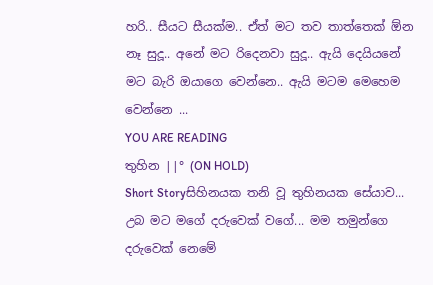හරි.. සීයට සීයක්ම.. ඒත් මට තව තාත්තෙක් ඕන නෑ සුදූ.. අනේ මට රිදෙනවා සුදූ.. ඇයි දෙයියනේ මට බැරි ඔයාගෙ වෙන්නෙ.. ඇයි මටම මෙහෙම වෙන්නෙ ...
YOU ARE READING
තුහින ||° (ON HOLD)
Short Storyසිහිනයක තනි වූ තුහිනයක සේයාව... උබ මට මගේ දරුවෙක් වගේ... මම තමුන්ගෙ දරුවෙක් නෙමේ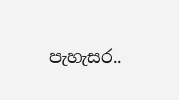පැහැසර..